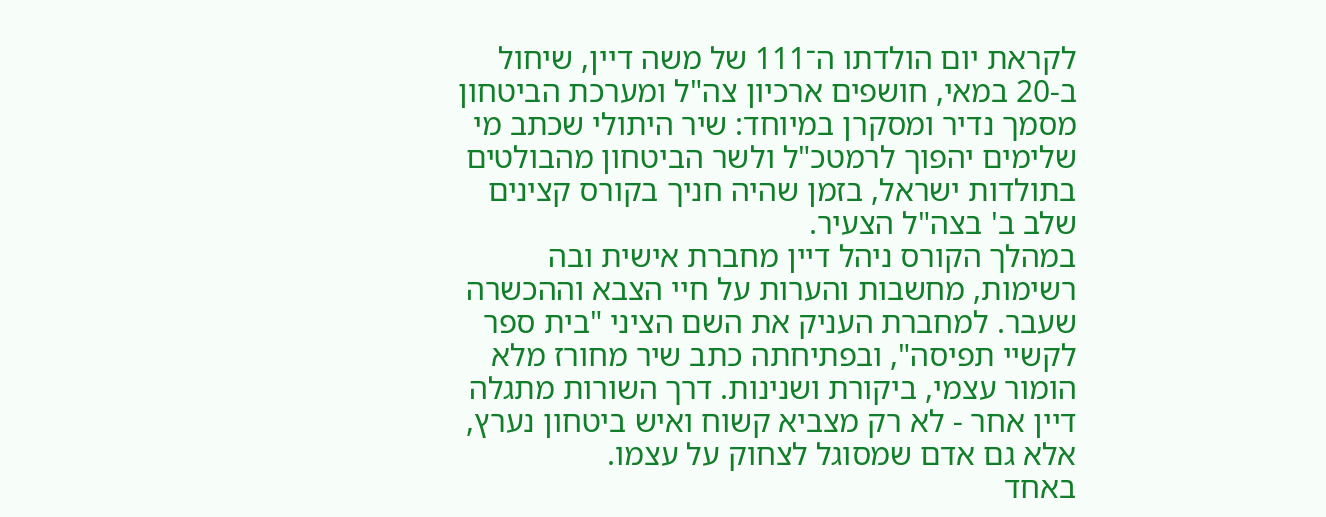לקראת יום הולדתו ה־111 של משה דיין, שיחול ב-20 במאי, חושפים ארכיון צה"ל ומערכת הביטחון מסמך נדיר ומסקרן במיוחד: שיר היתולי שכתב מי שלימים יהפוך לרמטכ"ל ולשר הביטחון מהבולטים בתולדות ישראל, בזמן שהיה חניך בקורס קצינים שלב ב' בצה"ל הצעיר.
במהלך הקורס ניהל דיין מחברת אישית ובה רשימות, מחשבות והערות על חיי הצבא וההכשרה שעבר. למחברת העניק את השם הציני "בית ספר לקשיי תפיסה", ובפתיחתה כתב שיר מחורז מלא הומור עצמי, ביקורת ושנינות. דרך השורות מתגלה דיין אחר - לא רק מצביא קשוח ואיש ביטחון נערץ, אלא גם אדם שמסוגל לצחוק על עצמו.
באחד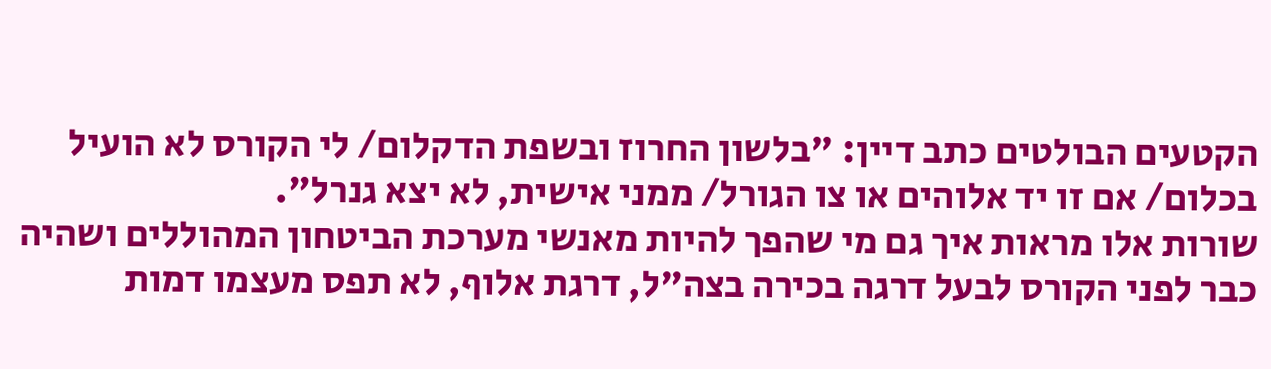הקטעים הבולטים כתב דיין: "בלשון החרוז ובשפת הדקלום/ לי הקורס לא הועיל בכלום/ אם זו יד אלוהים או צו הגורל/ ממני אישית, לא יצא גנרל".
שורות אלו מראות איך גם מי שהפך להיות מאנשי מערכת הביטחון המהוללים ושהיה כבר לפני הקורס לבעל דרגה בכירה בצה"ל, דרגת אלוף, לא תפס מעצמו דמות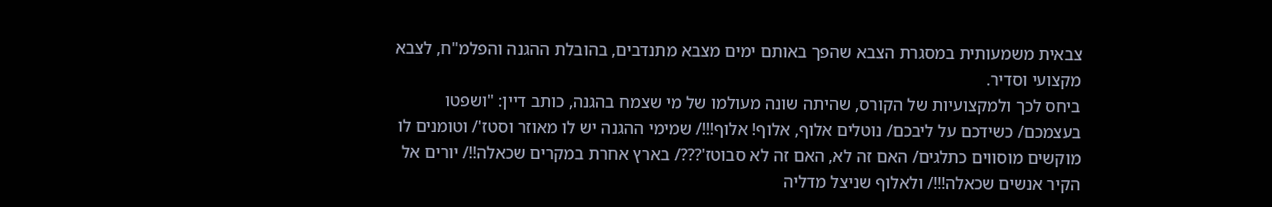צבאית משמעותית במסגרת הצבא שהפך באותם ימים מצבא מתנדבים, בהובלת ההגנה והפלמ"ח, לצבא מקצועי וסדיר.
ביחס לכך ולמקצועיות של הקורס, שהיתה שונה מעולמו של מי שצמח בהגנה, כותב דיין: "ושפטו בעצמכם/ כשידכם על ליבכם/ נוטלים אלוף, אלוף! אלוף!!!/ שמימי ההגנה יש לו מאוזר וסטז'/ וטומנים לו מוקשים מוסווים כתלגים/ האם זה לא, האם זה לא סבוטז'???/ בארץ אחרת במקרים שכאלה!!/ יורים אל הקיר אנשים שכאלה!!!/ ולאלוף שניצל מדליה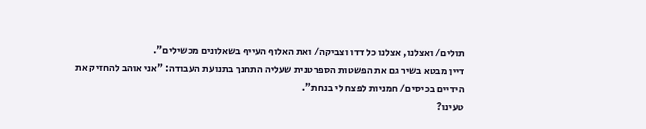תולים/ ואצלנו, אצלנו כל דדו וצביקה/ ואת האלוף העייף בשאלונים מכשילים".
דיין מבטא בשיר גם את הפשטות הספרטנית שעליה התחנך בתנועת העבודה: "אני אוהב להחזיק את הידיים בכיסים/ חמניות לפצח לי בנחת".
טעינו?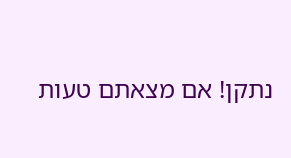נתקן! אם מצאתם טעות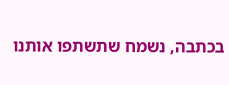בכתבה, נשמח שתשתפו אותנו